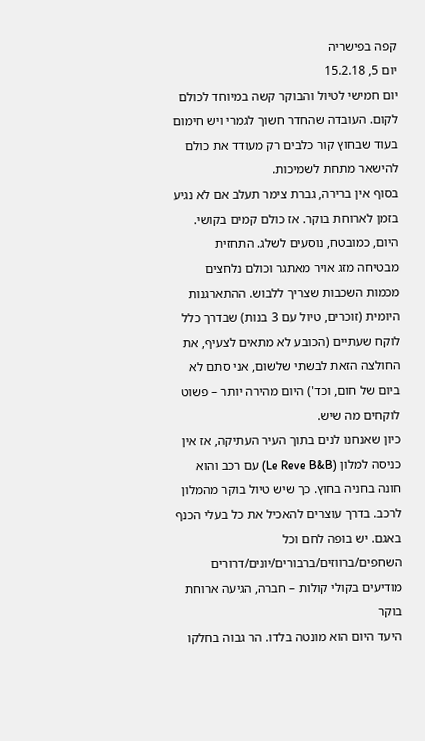קפה בפישריה
יום 5, 15.2.18
יום חמישי לטיול והבוקר קשה במיוחד לכולם לקום. העובדה שהחדר חשוך לגמרי ויש חימום בעוד שבחוץ קור כלבים רק מעודד את כולם להישאר מתחת לשמיכות.
בסוף אין ברירה, גברת צימר תעלב אם לא נגיע בזמן לארוחת בוקר. אז כולם קמים בקושי.
היום, כמובטח, נוסעים לשלג. התחזית מבטיחה מזג אויר מאתגר וכולם נלחצים מכמות השכבות שצריך ללבוש. ההתארגנות היומית (זוכרים, טיול עם 3 בנות) שבדרך כלל לוקח שעתיים (הכובע לא מתאים לצעיף, את החולצה הזאת לבשתי שלשום, אני סתם לא ביום של חום, וכד') היום מהירה יותר – פשוט לוקחים מה שיש.
כיון שאנחנו לנים בתוך העיר העתיקה, אז אין כניסה למלון (Le Reve B&B) עם רכב והוא חונה בחניה בחוץ. כך שיש טיול בוקר מהמלון לרכב. בדרך עוצרים להאכיל את כל בעלי הכנף באגם. יש בופה לחם וכל השחפים/ברווזים/ברבורים/יונים/דרורים מודיעים בקולי קולות – חברה, הגיעה ארוחת בוקר
היעד היום הוא מונטה בלדו. הר גבוה בחלקו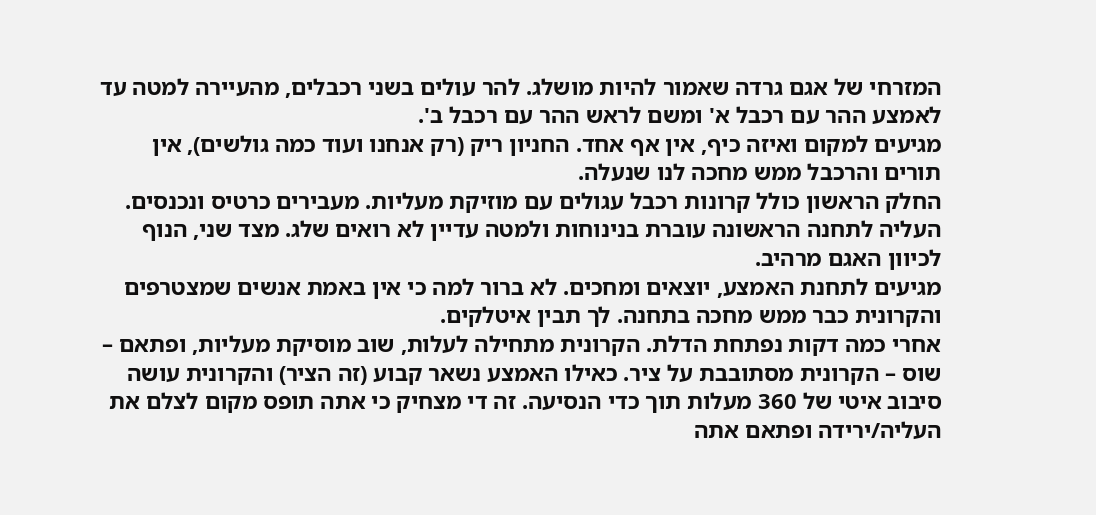המזרחי של אגם גרדה שאמור להיות מושלג. להר עולים בשני רכבלים, מהעיירה למטה עד לאמצע ההר עם רכבל א' ומשם לראש ההר עם רכבל ב'.
מגיעים למקום ואיזה כיף, אין אף אחד. החניון ריק (רק אנחנו ועוד כמה גולשים), אין תורים והרכבל ממש מחכה לנו שנעלה.
החלק הראשון כולל קרונות רכבל עגולים עם מוזיקת מעליות. מעבירים כרטיס ונכנסים. העליה לתחנה הראשונה עוברת בנינוחות ולמטה עדיין לא רואים שלג. מצד שני, הנוף לכיוון האגם מרהיב.
מגיעים לתחנת האמצע, יוצאים ומחכים. לא ברור למה כי אין באמת אנשים שמצטרפים והקרונית כבר ממש מחכה בתחנה. לך תבין איטלקים.
אחרי כמה דקות נפתחת הדלת. הקרונית מתחילה לעלות, שוב מוסיקת מעליות, ופתאם – שוס – הקרונית מסתובבת על ציר. כאילו האמצע נשאר קבוע (זה הציר) והקרונית עושה סיבוב איטי של 360 מעלות תוך כדי הנסיעה. זה די מצחיק כי אתה תופס מקום לצלם את העליה/ירידה ופתאם אתה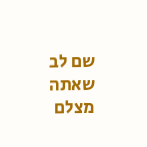שם לב שאתה מצלם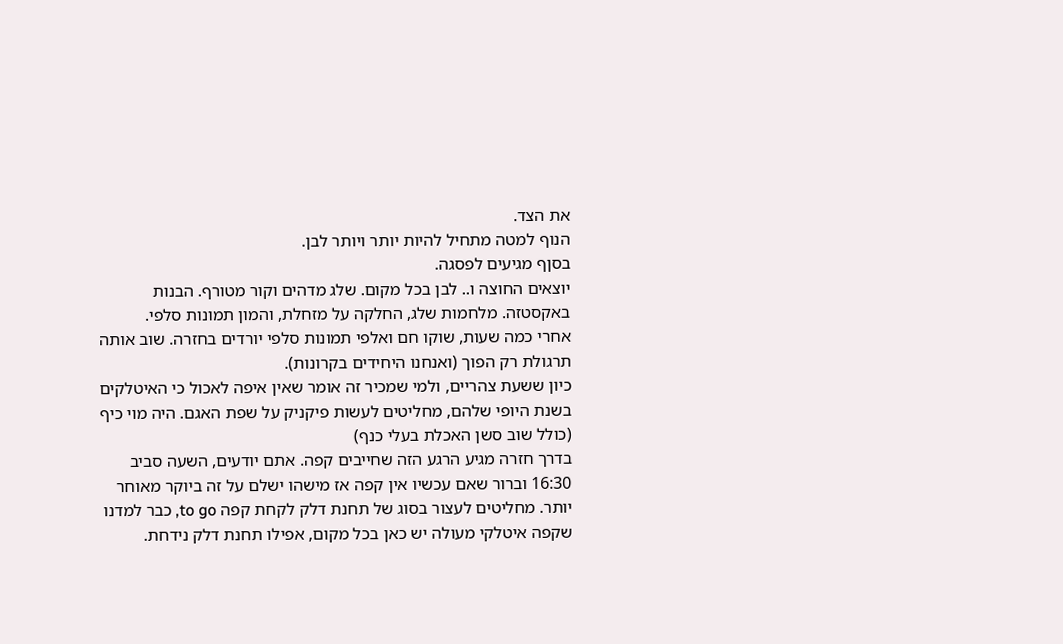את הצד.
הנוף למטה מתחיל להיות יותר ויותר לבן.
בסןף מגיעים לפסגה.
יוצאים החוצה ו.. לבן בכל מקום. שלג מדהים וקור מטורף. הבנות באקסטזה. מלחמות שלג, החלקה על מזחלת, והמון תמונות סלפי.
אחרי כמה שעות, שוקו חם ואלפי תמונות סלפי יורדים בחזרה. שוב אותה תרגולת רק הפוך (ואנחנו היחידים בקרונות).
כיון ששעת צהריים, ולמי שמכיר זה אומר שאין איפה לאכול כי האיטלקים בשנת היופי שלהם, מחליטים לעשות פיקניק על שפת האגם. היה מוי כיף (כולל שוב סשן האכלת בעלי כנף)
בדרך חזרה מגיע הרגע הזה שחייבים קפה. אתם יודעים, השעה סביב 16:30 וברור שאם עכשיו אין קפה אז מישהו ישלם על זה ביוקר מאוחר יותר. מחליטים לעצור בסוג של תחנת דלק לקחת קפה to go, כבר למדנו שקפה איטלקי מעולה יש כאן בכל מקום, אפילו תחנת דלק נידחת.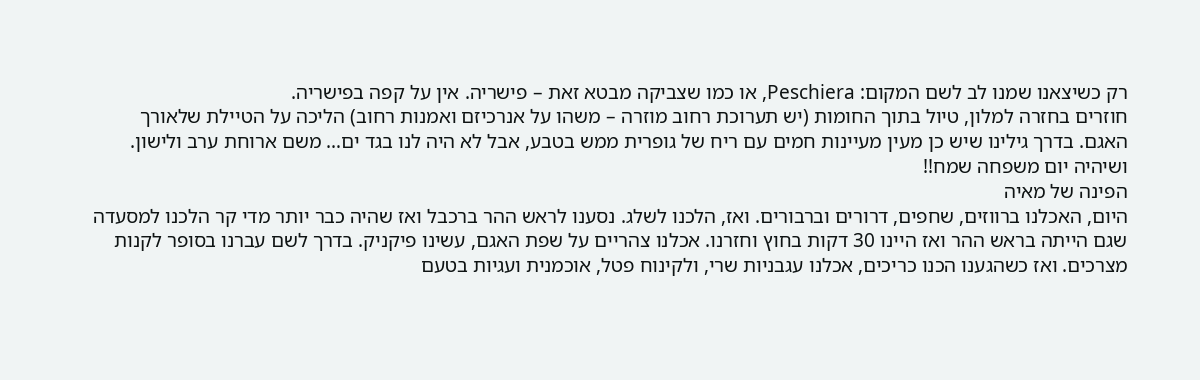רק כשיצאנו שמנו לב לשם המקום: Peschiera, או כמו שצביקה מבטא זאת – פישריה. אין על קפה בפישריה.
חוזרים בחזרה למלון, טיול בתוך החומות (יש תערוכת רחוב מוזרה – משהו על אנרכיזם ואמנות רחוב) הליכה על הטיילת שלאורך האגם. בדרך גילינו שיש כן מעין מעיינות חמים עם ריח של גופרית ממש בטבע, אבל לא היה לנו בגד ים… משם ארוחת ערב ולישון.
ושיהיה יום משפחה שמח!!
הפינה של מאיה
היום, האכלנו ברווזים, שחפים, דרורים וברבורים. ואז, הלכנו לשלג. נסענו לראש ההר ברכבל ואז שהיה כבר יותר מדי קר הלכנו למסעדה שגם הייתה בראש ההר ואז היינו 30 דקות בחוץ וחזרנו. אכלנו צהריים על שפת האגם, עשינו פיקניק. בדרך לשם עברנו בסופר לקנות מצרכים. ואז כשהגענו הכנו כריכים, אכלנו עגבניות שרי, ולקינוח פטל, אוכמנית ועגיות בטעם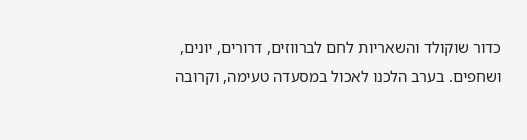כדור שוקולד והשאריות לחם לברווזים, דרורים, יונים, ושחפים. בערב הלכנו לאכול במסעדה טעימה, וקרובה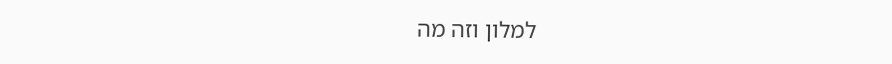למלון וזה מה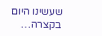שעשינו היום בקצרה…